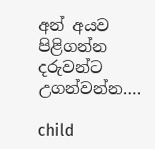අන් අයව පිළිගන්න දරුවන්ට උගන්වන්න….

child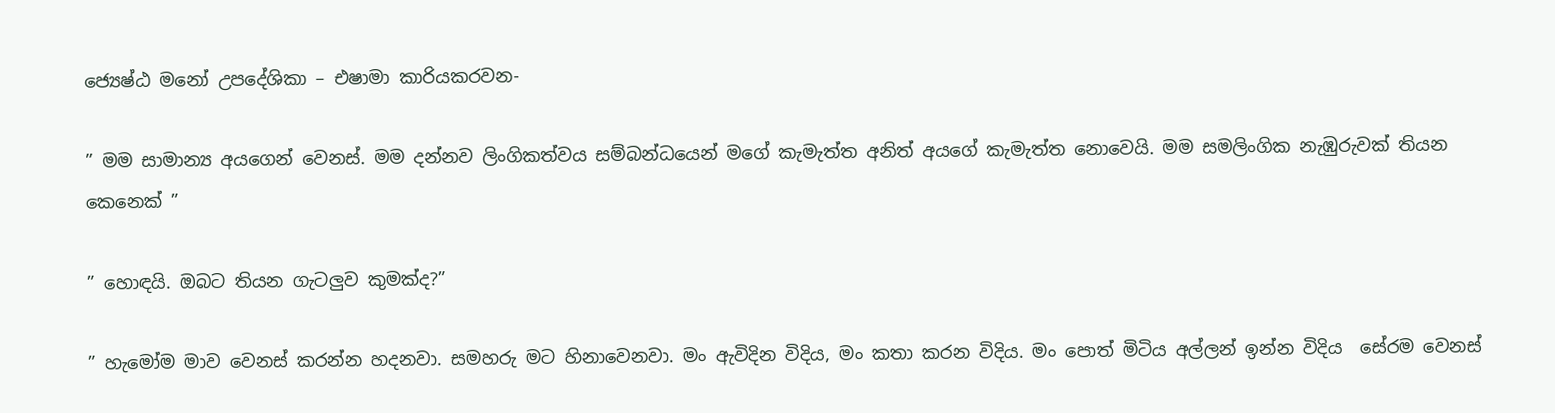ජ්‍යෙෂ්ඨ මනෝ උපදේශිකා – එෂාමා කාරියකරවන-

” මම සාමාන්‍ය අයගෙන් වෙනස්. මම දන්නව ලිංගිකත්වය සම්බන්ධයෙන් මගේ කැමැත්ත අනිත් අයගේ කැමැත්ත නොවෙයි. මම සමලිංගික නැඹුරුවක් තියන කෙනෙක් ”

” හොඳයි. ඔබට තියන ගැටලුව කුමක්ද?”

” හැමෝම මාව වෙනස් කරන්න හදනවා. සමහරු මට හිනාවෙනවා. මං ඇවිදින විදිය, මං කතා කරන විදිය. මං පොත් මිටිය අල්ලන් ඉන්න විදිය  සේරම වෙනස්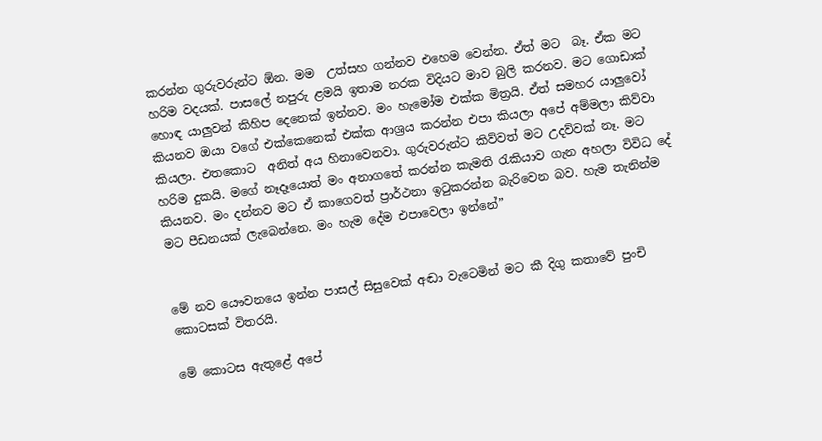කරන්න ගුරුවරුන්ට ඕන. මම  උත්සහ ගන්නව එහෙම වෙන්න. ඒත් මට  බෑ. ඒක මට හරිම වදයක්. පාසලේ නපුරු ළමයි ඉතාම නරක විදියට මාව බුලි කරනව. මට ගොඩාක් හොඳ යාලුවන් කිහිප දෙනෙක් ඉන්නව. මං හැමෝම එක්ක මිත්‍රයි. ඒත් සමහර යාලුවෝ කියනව ඔයා වගේ එක්කෙනෙක් එක්ක ආශ්‍රය කරන්න එපා කියලා අපේ අම්මලා කිව්වා කියලා. එතකොට  අනිත් අය හිනාවෙනවා. ගුරුවරුන්ට කිව්වත් මට උදව්වක් නෑ. මට හරිම දුකයි. මගේ නෑදෑයොත් මං අනාගතේ කරන්න කැමති රැකියාව ගැන අහලා විවිධ දේ කියනව. මං දන්නව මට ඒ කාගෙවත් ප්‍රාර්ථනා ඉටුකරන්න බැරිවෙන බව. හැම තැනින්ම මට පීඩනයක් ලැබෙන්නෙ. මං හැම දේම එපාවෙලා ඉන්නේ”


මේ නව යෞවනයෙ ඉන්න පාසල් සිසුවෙක් අඬා වැටෙමින් මට කී දිගු කතාවේ පුංචි කොටසක් විතරයි.

මේ කොටස ඇතුළේ අපේ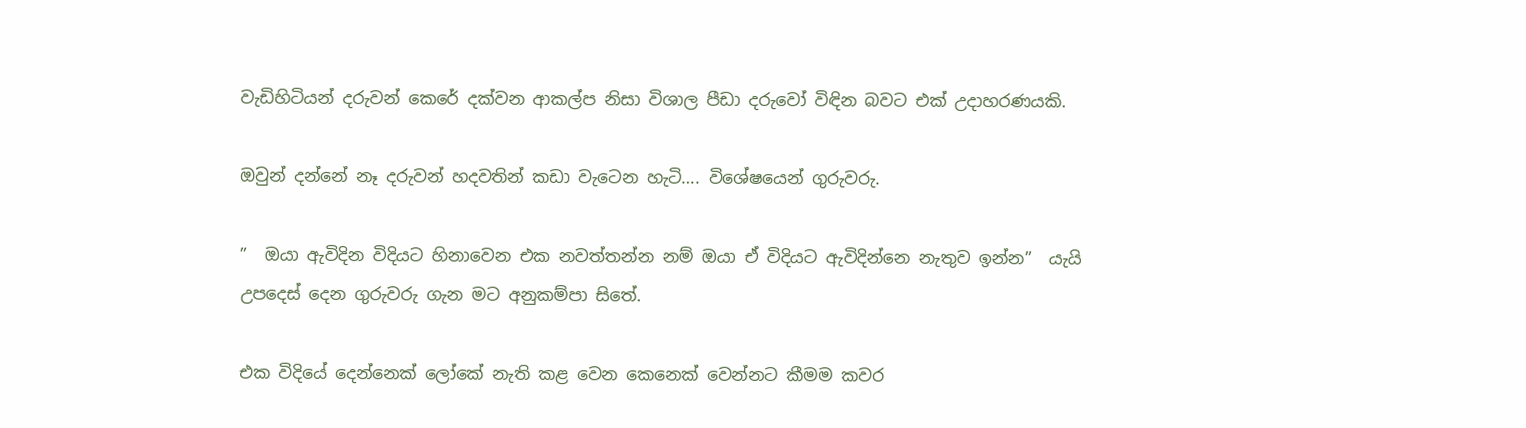වැඩිහිටියන් දරුවන් කෙරේ දක්වන ආකල්ප නිසා විශාල පීඩා දරුවෝ විඳින බවට එක් උදාහරණයකි.

ඔවුන් දන්නේ නෑ දරුවන් හදවතින් කඩා වැටෙන හැටි…. විශේෂයෙන් ගුරුවරු.

”  ඔයා ඇවිදින විදියට හිනාවෙන එක නවත්තන්න නම් ඔයා ඒ විදියට ඇවිදින්නෙ නැතුව ඉන්න”  යැයි උපදෙස් දෙන ගුරුවරු ගැන මට අනුකම්පා සිතේ.

එක විදියේ දෙන්නෙක් ලෝකේ නැති කළ වෙන කෙනෙක් වෙන්නට කීමම කවර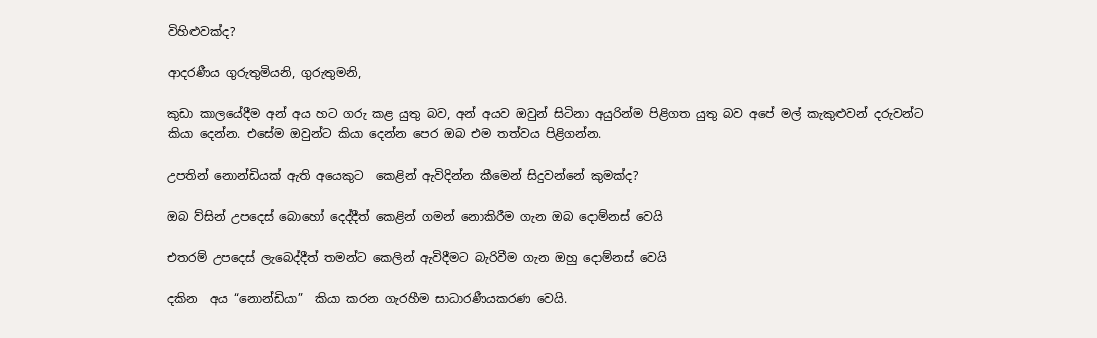විහිළුවක්ද?

ආදරණීය ගුරුතුමියනි, ගුරුතුමනි,

කුඩා කාලයේදීම අන් අය හට ගරු කළ යුතු බව, අන් අයව ඔවුන් සිටිනා අයුරින්ම පිළිගත යුතු බව අපේ මල් කැකුළුවන් දරුවන්ට  කියා දෙන්න. එසේම ඔවුන්ට කියා දෙන්න පෙර ඔබ එම තත්වය පිළිගන්න.

උපතින් නොන්ඩියක් ඇති අයෙකුට  කෙළින් ඇවිදින්න කීමෙන් සිදුවන්නේ කුමක්ද?

ඔබ ව්සින් උපදෙස් බොහෝ දෙද්දීත් කෙළින් ගමන් නොකිරීම ගැන ඔබ දොම්නස් වෙයි

එතරම් උපදෙස් ලැබෙද්දීත් තමන්ට කෙලින් ඇවිදීමට බැරිවීම ගැන ඔහු දොම්නස් වෙයි

දකින  අය “නොන්ඩියා”  කියා කරන ගැරහීම සාධාරණීයකරණ වෙයි.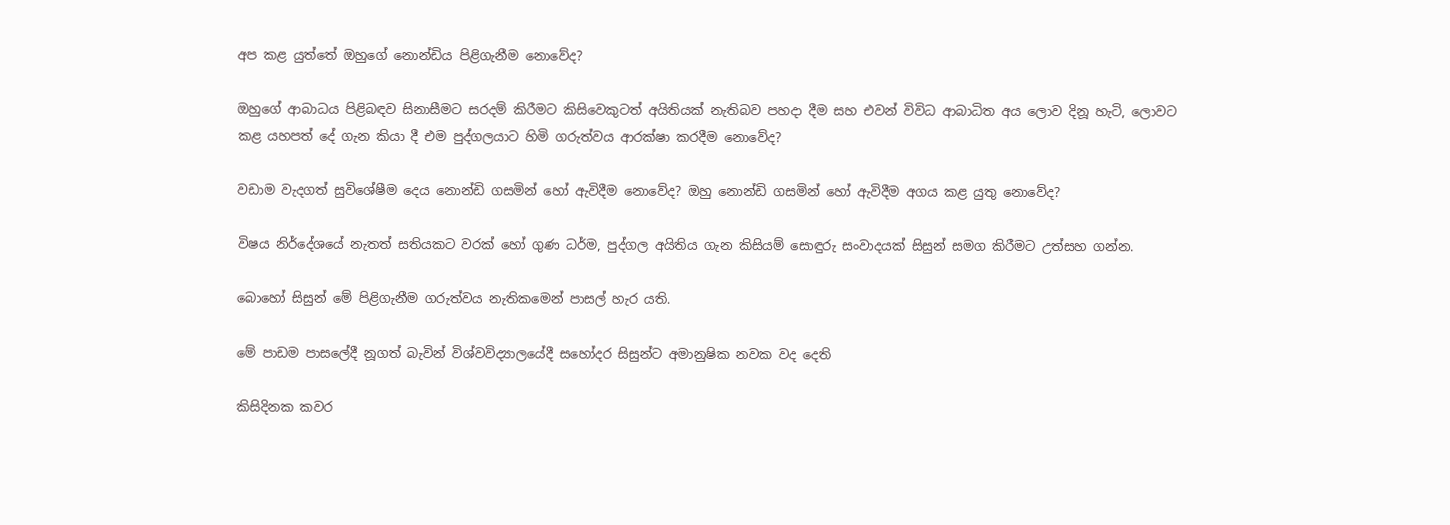අප කළ යුත්තේ ඔහුගේ නොන්ඩිය පිළිගැනීම නොවේද?

ඔහුගේ ආබාධය පිළිබඳව සිනාසීමට සරදම් කිරීමට කිසිවෙකුටත් අයිතියක් නැතිබව පහදා දීම සහ එවන් විවිධ ආබාධිත අය ලොව දිනූ හැටි, ලොවට කළ යහපත් දේ ගැන කියා දී එම පුද්ගලයාට හිමි ගරුත්වය ආරක්ෂා කරදීම නොවේද?

වඩාම වැදගත් සුවිශේෂීම දෙය නොන්ඩි ගසමින් හෝ ඇවිදීම නොවේද? ඔහු නොන්ඩි ගසමින් හෝ ඇවිදීම අගය කළ යුතු නොවේද?

විෂය නිර්දේශයේ නැතත් සතියකට වරක් හෝ ගුණ ධර්ම, පුද්ගල අයිතිය ගැන කිසියම් සොඳුරු සංවාදයක් සිසුන් සමග කිරීමට උත්සහ ගන්න.

බොහෝ සිසුන් මේ පිළිගැනීම ගරුත්වය නැතිකමෙන් පාසල් හැර යති.

මේ පාඩම පාසලේදී නූගත් බැවින් විශ්වවිද්‍යාලයේදී සහෝදර සිසුන්ට අමානුෂික නවක වද දෙති

කිසිදිනක කවර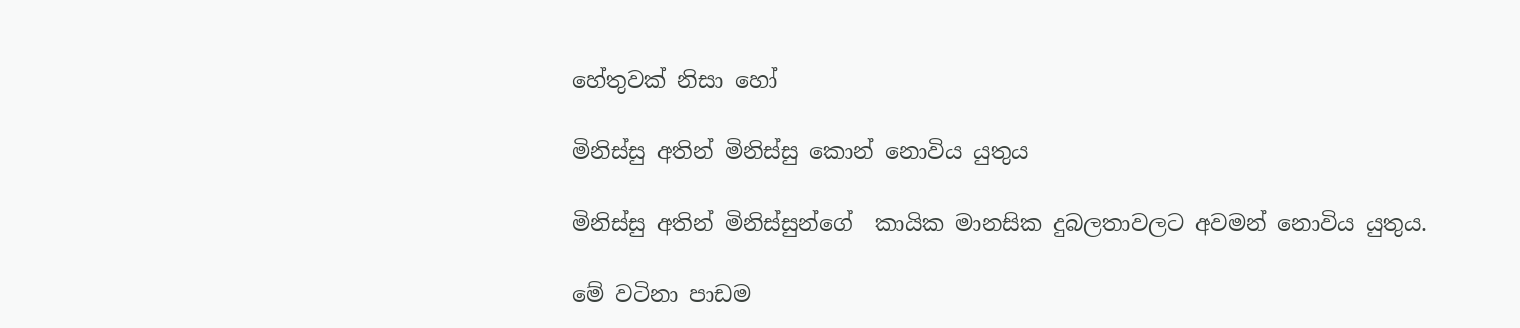හේතුවක් නිසා හෝ

මිනිස්සු අතින් මිනිස්සු කොන් නොවිය යුතුය

මිනිස්සු අතින් මිනිස්සුන්ගේ  කායික මානසික දුබලතාවලට අවමන් නොවිය යුතුය.

මේ වටිනා පාඩම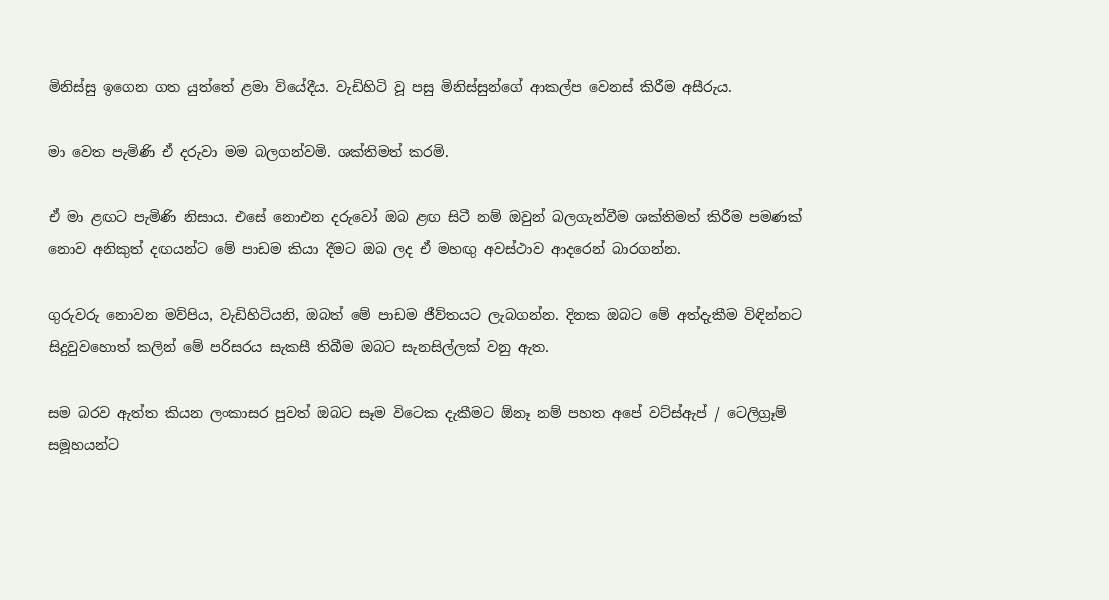මිනිස්සු ඉගෙන ගත යුත්තේ ළමා වියේදීය. වැඩිහිටි වූ පසු මිනිස්සුන්ගේ ආකල්ප වෙනස් කිරීම අසීරුය.

මා වෙත පැමිණි ඒ දරුවා මම බලගන්වමි. ශක්තිමත් කරමි.

ඒ මා ළඟට පැමිණි නිසාය. එසේ නොඑන දරුවෝ ඔබ ළඟ සිටී නම් ඔවුන් බලගැන්වීම ශක්තිමත් කිරීම පමණක් නොව අනිකුත් දඟයන්ට මේ පාඩම කියා දීමට ඔබ ලද ඒ මහඟු අවස්ථාව ආදරෙන් බාරගන්න.

ගුරුවරු නොවන මව්පිය, වැඩිහිටියනි, ඔබත් මේ පාඩම ජීව්තයට ලැබගන්න. දිනක ඔබට මේ අත්දැකීම විඳින්නට සිදුවුවහොත් කලින් මේ පරිසරය සැකසී තිබීම ඔබට සැනසිල්ලක් වනු ඇත.

සම බරව ඇත්ත කියන ලංකාසර පුවත් ඔබට සෑම විටෙක දැකීමට ඕනෑ නම් පහත අපේ වට්ස්ඇප් / ටෙලිග්‍රෑම් සමූහයන්ට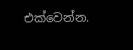එක්වෙන්න.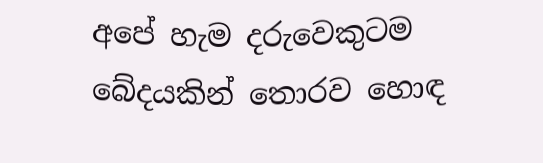අපේ හැම දරුවෙකුටම බේදයකින් තොරව හොඳ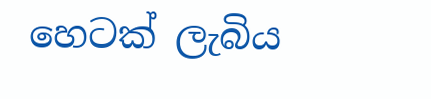හෙටක් ලැබිය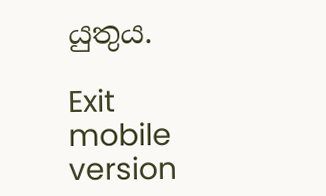යුතුය.

Exit mobile version